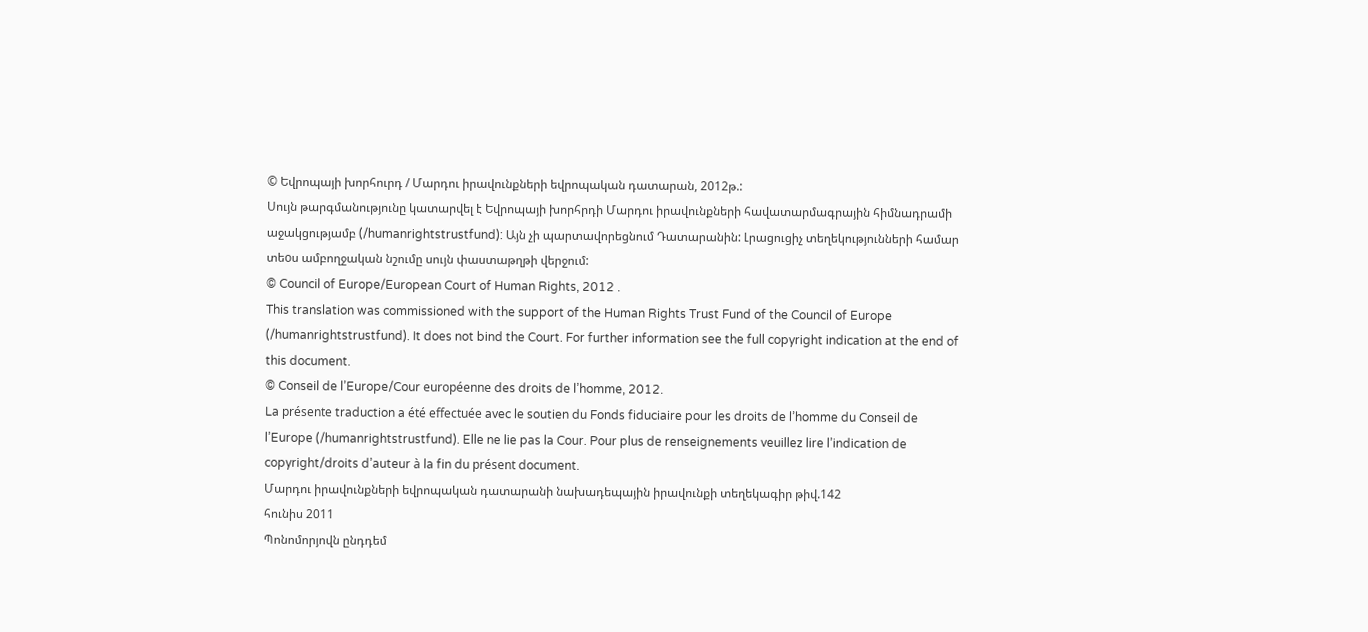© Եվրոպայի խորհուրդ / Մարդու իրավունքների եվրոպական դատարան, 2012թ.:
Սույն թարգմանությունը կատարվել է Եվրոպայի խորհրդի Մարդու իրավունքների հավատարմագրային հիմնադրամի աջակցությամբ (/humanrightstrustfund): Այն չի պարտավորեցնում Դատարանին: Լրացուցիչ տեղեկությունների համար տեoս ամբողջական նշումը սույն փաստաթղթի վերջում:
© Council of Europe/European Court of Human Rights, 2012 .
This translation was commissioned with the support of the Human Rights Trust Fund of the Council of Europe (/humanrightstrustfund). It does not bind the Court. For further information see the full copyright indication at the end of this document.
© Conseil de l’Europe/Cour européenne des droits de l’homme, 2012.
La présente traduction a été effectuée avec le soutien du Fonds fiduciaire pour les droits de l’homme du Conseil de l’Europe (/humanrightstrustfund). Elle ne lie pas la Cour. Pour plus de renseignements veuillez lire l’indication de copyright/droits d’auteur à la fin du présent document.
Մարդու իրավունքների եվրոպական դատարանի նախադեպային իրավունքի տեղեկագիր թիվ.142
հունիս 2011
Պոնոմորյովն ընդդեմ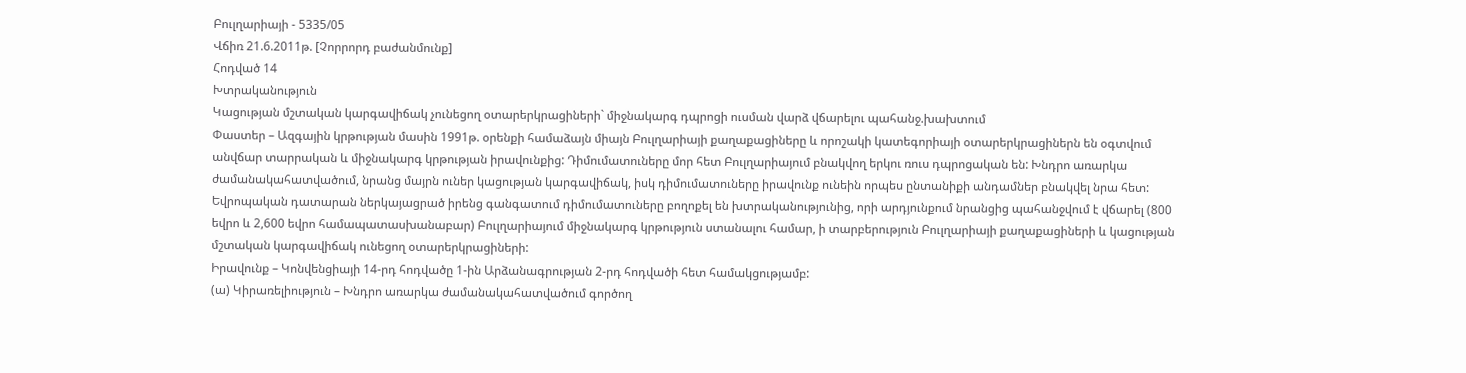Բուլղարիայի - 5335/05
Վճիռ 21.6.2011թ. [Չորրորդ բաժանմունք]
Հոդված 14
Խտրականություն
Կացության մշտական կարգավիճակ չունեցող օտարերկրացիների` միջնակարգ դպրոցի ուսման վարձ վճարելու պահանջ.խախտում
Փաստեր – Ազգային կրթության մասին 1991թ. օրենքի համաձայն միայն Բուլղարիայի քաղաքացիները և որոշակի կատեգորիայի օտարերկրացիներն են օգտվում անվճար տարրական և միջնակարգ կրթության իրավունքից: Դիմումատուները մոր հետ Բուլղարիայում բնակվող երկու ռուս դպրոցական են: Խնդրո առարկա ժամանակահատվածում, նրանց մայրն ուներ կացության կարգավիճակ, իսկ դիմումատուները իրավունք ունեին որպես ընտանիքի անդամներ բնակվել նրա հետ: Եվրոպական դատարան ներկայացրած իրենց գանգատում դիմումատուները բողոքել են խտրականությունից, որի արդյունքում նրանցից պահանջվում է վճարել (800 եվրո և 2,600 եվրո համապատասխանաբար) Բուլղարիայում միջնակարգ կրթություն ստանալու համար, ի տարբերություն Բուլղարիայի քաղաքացիների և կացության մշտական կարգավիճակ ունեցող օտարերկրացիների:
Իրավունք – Կոնվենցիայի 14-րդ հոդվածը 1-ին Արձանագրության 2-րդ հոդվածի հետ համակցությամբ:
(ա) Կիրառելիություն – Խնդրո առարկա ժամանակահատվածում գործող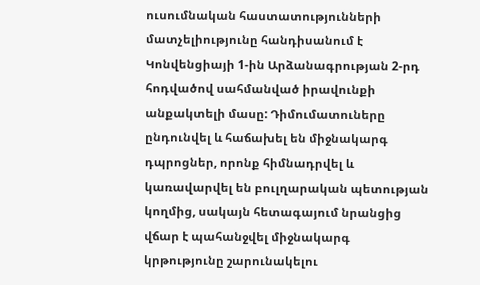ուսումնական հաստատությունների մատչելիությունը հանդիսանում է Կոնվենցիայի 1-ին Արձանագրության 2-րդ հոդվածով սահմանված իրավունքի անքակտելի մասը: Դիմումատուները ընդունվել և հաճախել են միջնակարգ դպրոցներ, որոնք հիմնադրվել և կառավարվել են բուլղարական պետության կողմից, սակայն հետագայում նրանցից վճար է պահանջվել միջնակարգ կրթությունը շարունակելու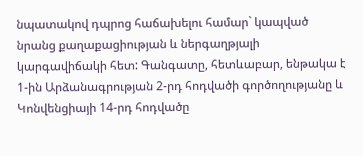նպատակով դպրոց հաճախելու համար` կապված նրանց քաղաքացիության և ներգաղթյալի կարգավիճակի հետ: Գանգատը, հետևաբար, ենթակա է 1-ին Արձանագրության 2-րդ հոդվածի գործողությանը և Կոնվենցիայի 14-րդ հոդվածը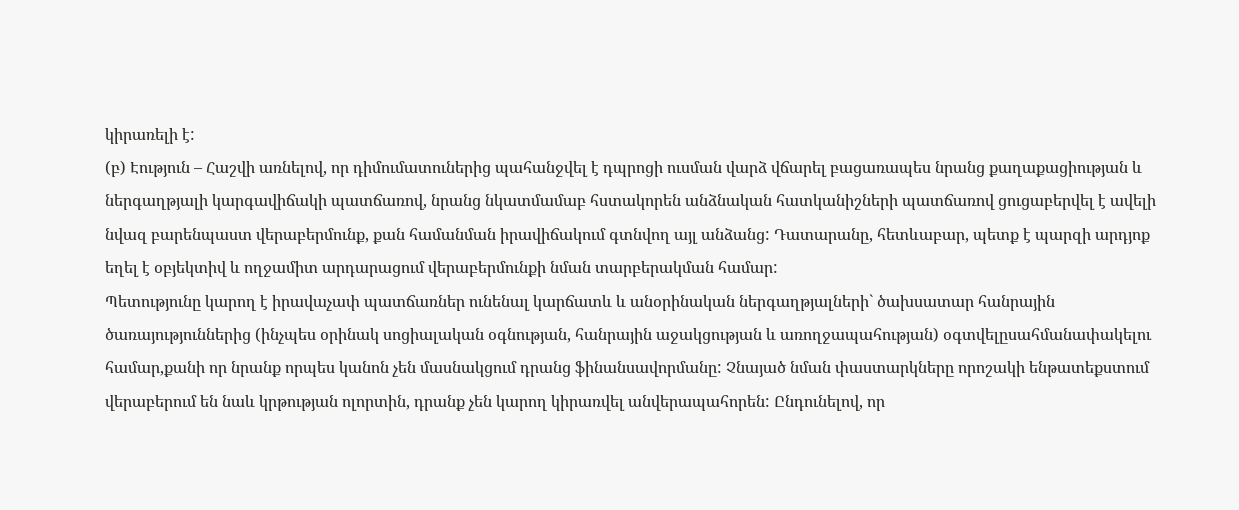կիրառելի է:
(բ) Էություն – Հաշվի առնելով, որ դիմումատուներից պահանջվել է դպրոցի ուսման վարձ վճարել բացառապես նրանց քաղաքացիության և ներգաղթյալի կարգավիճակի պատճառով, նրանց նկատմամաբ հստակորեն անձնական հատկանիշների պատճառով ցուցաբերվել է ավելի նվազ բարենպաստ վերաբերմունք, քան համանման իրավիճակում գտնվող այլ անձանց: Դատարանը, հետևաբար, պետք է պարզի արդյոք եղել է օբյեկտիվ և ողջամիտ արդարացում վերաբերմունքի նման տարբերակման համար:
Պետությունը կարող է իրավաչափ պատճառներ ունենալ կարճատև և անօրինական ներգաղթյալների` ծախսատար հանրային ծառայություններից (ինչպես օրինակ սոցիալական օգնության, հանրային աջակցության և առողջապահության) օգտվելըսահմանափակելու համար,քանի որ նրանք որպես կանոն չեն մասնակցում դրանց ֆինանսավորմանը: Չնայած նման փաստարկները որոշակի ենթատեքստում վերաբերում են նաև կրթության ոլորտին, դրանք չեն կարող կիրառվել անվերապահորեն: Ընդունելով, որ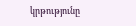կրթությունը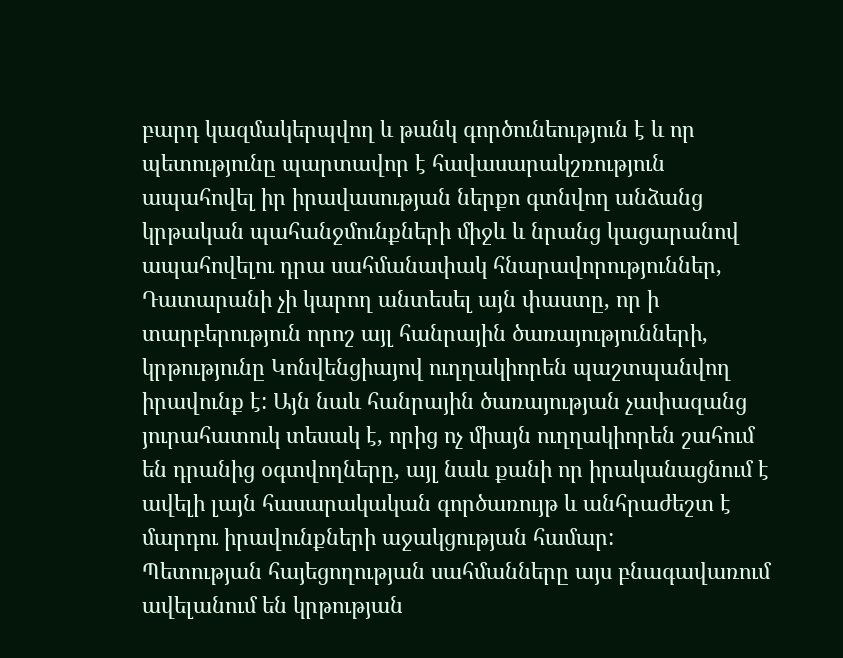բարդ կազմակերպվող և թանկ գործունեություն է և որ պետությունը պարտավոր է հավասարակշռություն ապահովել իր իրավասության ներքո գտնվող անձանց կրթական պահանջմունքների միջև և նրանց կացարանով ապահովելու դրա սահմանափակ հնարավորություններ, Դատարանի չի կարող անտեսել այն փաստը, որ ի տարբերություն որոշ այլ հանրային ծառայությունների, կրթությունը Կոնվենցիայով ուղղակիորեն պաշտպանվող իրավունք է: Այն նաև հանրային ծառայության չափազանց յուրահատուկ տեսակ է, որից ոչ միայն ուղղակիորեն շահում են դրանից օգտվողները, այլ նաև քանի որ իրականացնում է ավելի լայն հասարակական գործառույթ և անհրաժեշտ է մարդու իրավունքների աջակցության համար:
Պետության հայեցողության սահմանները այս բնագավառում ավելանում են կրթության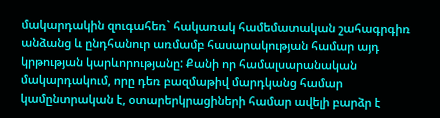մակարդակին զուգահեռ` հակառակ համեմատական շահագրգիռ անձանց և ընդհանուր առմամբ հասարակության համար այդ կրթության կարևորությանը: Քանի որ համալսարանական մակարդակում, որը դեռ բազմաթիվ մարդկանց համար կամընտրական է, օտարերկրացիների համար ավելի բարձր է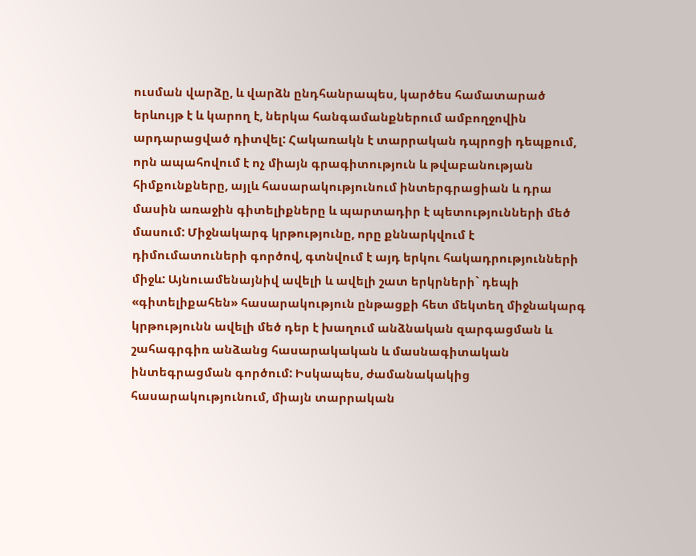ուսման վարձը, և վարձն ընդհանրապես, կարծես համատարած երևույթ է և կարող է, ներկա հանգամանքներում ամբողջովին արդարացված դիտվել: Հակառակն է տարրական դպրոցի դեպքում, որն ապահովում է ոչ միայն գրագիտություն և թվաբանության հիմքունքները, այլև հասարակությունում ինտերգրացիան և դրա մասին առաջին գիտելիքները և պարտադիր է պետությունների մեծ մասում: Միջնակարգ կրթությունը, որը քննարկվում է դիմումատուների գործով, գտնվում է այդ երկու հակադրությունների միջև: Այնուամենայնիվ ավելի և ավելի շատ երկրների` դեպի «գիտելիքահեն» հասարակություն ընթացքի հետ մեկտեղ միջնակարգ կրթությունն ավելի մեծ դեր է խաղում անձնական զարգացման և շահագրգիռ անձանց հասարակական և մասնագիտական ինտեգրացման գործում: Իսկապես, ժամանակակից հասարակությունում, միայն տարրական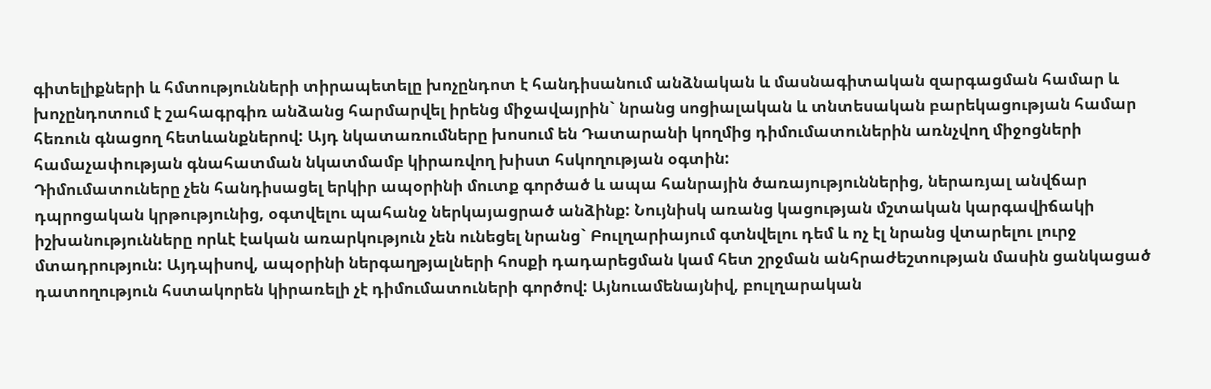գիտելիքների և հմտությունների տիրապետելը խոչընդոտ է հանդիսանում անձնական և մասնագիտական զարգացման համար և խոչընդոտում է շահագրգիռ անձանց հարմարվել իրենց միջավայրին` նրանց սոցիալական և տնտեսական բարեկացության համար հեռուն գնացող հետևանքներով: Այդ նկատառումները խոսում են Դատարանի կողմից դիմումատուներին առնչվող միջոցների համաչափության գնահատման նկատմամբ կիրառվող խիստ հսկողության օգտին:
Դիմումատուները չեն հանդիսացել երկիր ապօրինի մուտք գործած և ապա հանրային ծառայություններից, ներառյալ անվճար դպրոցական կրթությունից, օգտվելու պահանջ ներկայացրած անձինք: Նույնիսկ առանց կացության մշտական կարգավիճակի իշխանությունները որևէ էական առարկություն չեն ունեցել նրանց` Բուլղարիայում գտնվելու դեմ և ոչ էլ նրանց վտարելու լուրջ մտադրություն: Այդպիսով, ապօրինի ներգաղթյալների հոսքի դադարեցման կամ հետ շրջման անհրաժեշտության մասին ցանկացած դատողություն հստակորեն կիրառելի չէ դիմումատուների գործով: Այնուամենայնիվ, բուլղարական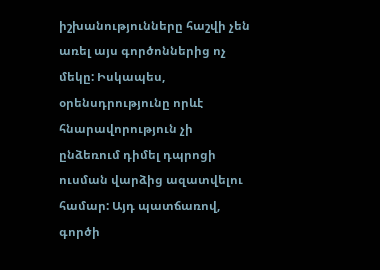իշխանությունները հաշվի չեն առել այս գործոններից ոչ մեկը: Իսկապես, օրենսդրությունը որևէ հնարավորություն չի ընձեռում դիմել դպրոցի ուսման վարձից ազատվելու համար: Այդ պատճառով, գործի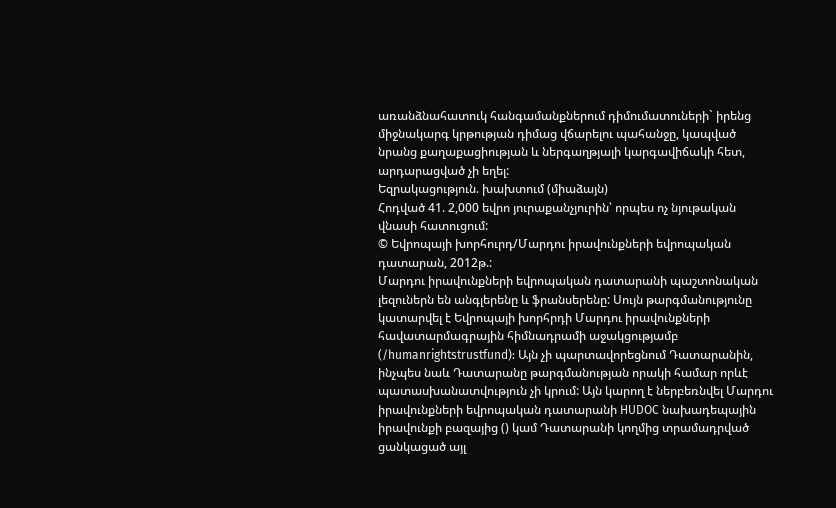առանձնահատուկ հանգամանքներում դիմումատուների` իրենց միջնակարգ կրթության դիմաց վճարելու պահանջը, կապված նրանց քաղաքացիության և ներգաղթյալի կարգավիճակի հետ, արդարացված չի եղել:
Եզրակացություն. խախտում (միաձայն)
Հոդված 41. 2,000 եվրո յուրաքանչյուրին՝ որպես ոչ նյութական վնասի հատուցում:
© Եվրոպայի խորհուրդ/Մարդու իրավունքների եվրոպական դատարան, 2012թ.:
Մարդու իրավունքների եվրոպական դատարանի պաշտոնական լեզուներն են անգլերենը և ֆրանսերենը: Սույն թարգմանությունը կատարվել է Եվրոպայի խորհրդի Մարդու իրավունքների հավատարմագրային հիմնադրամի աջակցությամբ (/humanrightstrustfund): Այն չի պարտավորեցնում Դատարանին, ինչպես նաև Դատարանը թարգմանության որակի համար որևէ պատասխանատվություն չի կրում: Այն կարող է ներբեռնվել Մարդու իրավունքների եվրոպական դատարանի HUDOC նախադեպային իրավունքի բազայից () կամ Դատարանի կողմից տրամադրված ցանկացած այլ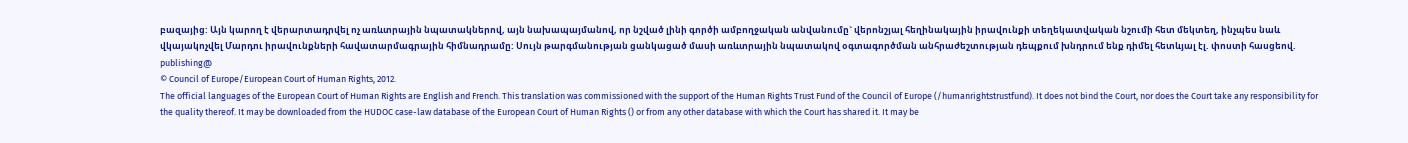բազայից: Այն կարող է վերարտադրվել ոչ առևտրային նպատակներով, այն նախապայմանով, որ նշված լինի գործի ամբողջական անվանումը` վերոնշյալ հեղինակային իրավունքի տեղեկատվական նշումի հետ մեկտեղ, ինչպես նաև վկայակոչվել Մարդու իրավունքների հավատարմագրային հիմնադրամը: Սույն թարգմանության ցանկացած մասի առևտրային նպատակով օգտագործման անհրաժեշտության դեպքում խնդրում ենք դիմել հետևյալ էլ. փոստի հասցեով. publishing@
© Council of Europe/European Court of Human Rights, 2012.
The official languages of the European Court of Human Rights are English and French. This translation was commissioned with the support of the Human Rights Trust Fund of the Council of Europe (/humanrightstrustfund). It does not bind the Court, nor does the Court take any responsibility for the quality thereof. It may be downloaded from the HUDOC case-law database of the European Court of Human Rights () or from any other database with which the Court has shared it. It may be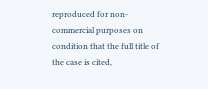reproduced for non-commercial purposes on condition that the full title of the case is cited,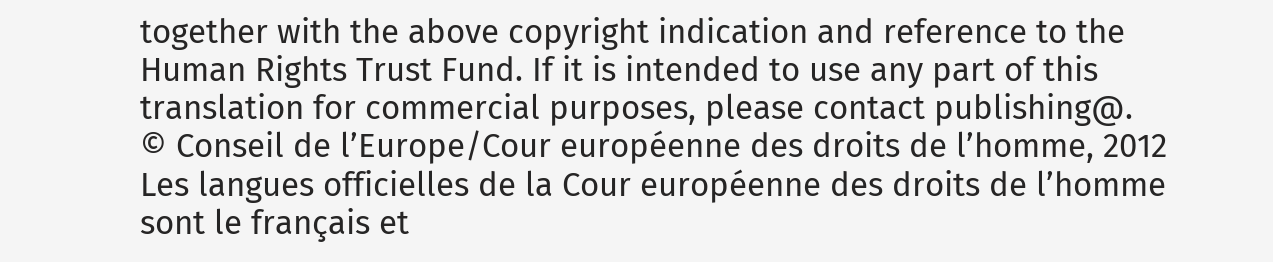together with the above copyright indication and reference to the Human Rights Trust Fund. If it is intended to use any part of this translation for commercial purposes, please contact publishing@.
© Conseil de l’Europe/Cour européenne des droits de l’homme, 2012
Les langues officielles de la Cour européenne des droits de l’homme sont le français et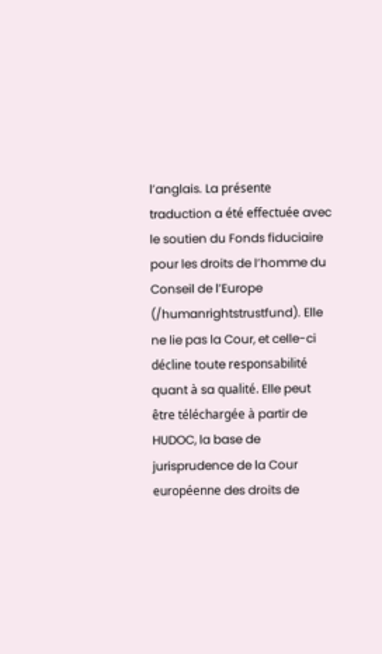l’anglais. La présente traduction a été effectuée avec le soutien du Fonds fiduciaire pour les droits de l’homme du Conseil de l’Europe (/humanrightstrustfund). Elle ne lie pas la Cour, et celle-ci décline toute responsabilité quant à sa qualité. Elle peut être téléchargée à partir de HUDOC, la base de jurisprudence de la Cour européenne des droits de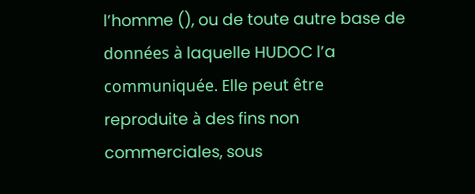l’homme (), ou de toute autre base de données à laquelle HUDOC l’a communiquée. Elle peut être reproduite à des fins non commerciales, sous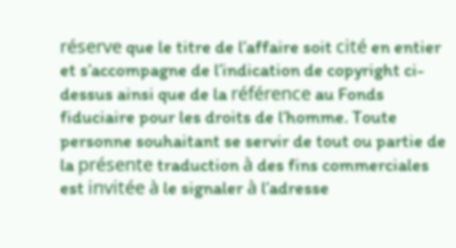réserve que le titre de l’affaire soit cité en entier et s’accompagne de l’indication de copyright ci-dessus ainsi que de la référence au Fonds fiduciaire pour les droits de l’homme. Toute personne souhaitant se servir de tout ou partie de la présente traduction à des fins commerciales est invitée à le signaler à l’adresse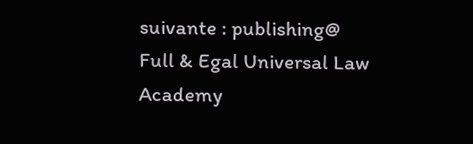suivante : publishing@
Full & Egal Universal Law Academy